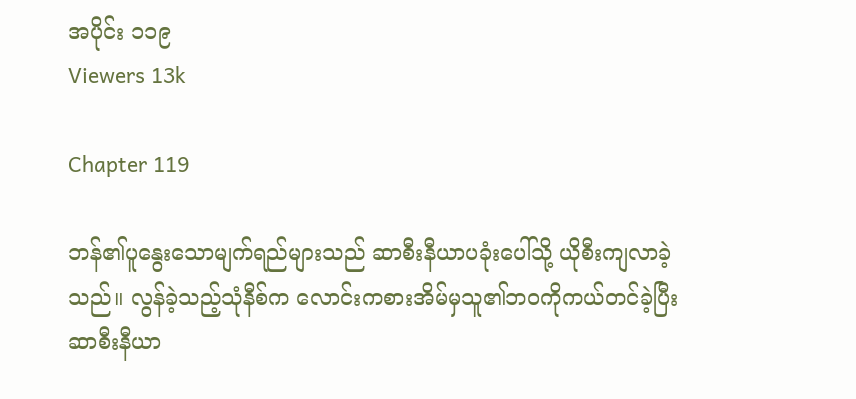အပိုင်း ၁၁၉
Viewers 13k

Chapter 119

ဘန်၏ပူနွေးသောမျက်ရည်များသည် ဆာစီးနီယာပခုံးပေါ်သို့ ယိုစီးကျလာခဲ့သည်။ လွန်ခဲ့သည့်သုံနီစ်က လောင်းကစားအိမ်မှသူ၏ဘဝကိုကယ်တင်ခဲ့ပြီး ဆာစီးနီယာ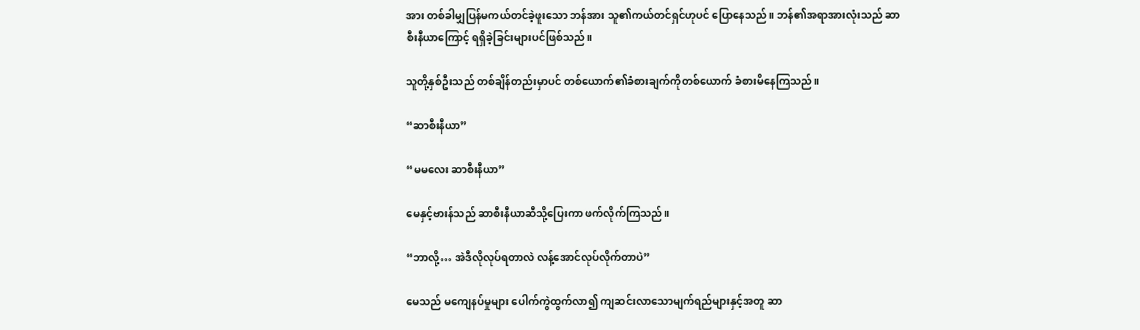အား တစ်ခါမျှပြန်မကယ်တင်ခဲ့ဖူးသော ဘန်အား သူ၏ကယ်တင်ရှင်ဟုပင် ပြောနေသည်။ ဘန်၏အရာအားလုံးသည် ဆာစီးနီယာ‌ကြောင့် ရရှိခဲ့ခြင်းများပင်ဖြစ်သည်။

သူတို့နှစ်ဦးသည် တစ်ချိန်တည်းမှာပင် တစ်ယောက်၏ခံစားချက်ကိုတစ်ယောက် ခံစားမိနေကြသည်။

“ဆာစီးနီယာ”

“မမ‌လေး ဆာစီးနီယာ”

မေနှင့်ဗားန်သည် ဆာစီးနီယာဆီသို့ပြေးကာ ဖက်လိုက်ကြသည်။

“ဘာလို့… အဲဒီလိုလုပ်ရတာလဲ လန့်အောင်လုပ်လိုက်တာပဲ”

မေသည် မကျေနပ်မှုများ ပေါက်ကွဲထွက်လာ၍ ကျဆင်းလာသောမျက်ရည်များနှင့်အတူ ဆာ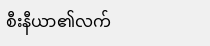စီးနီယာ၏လက်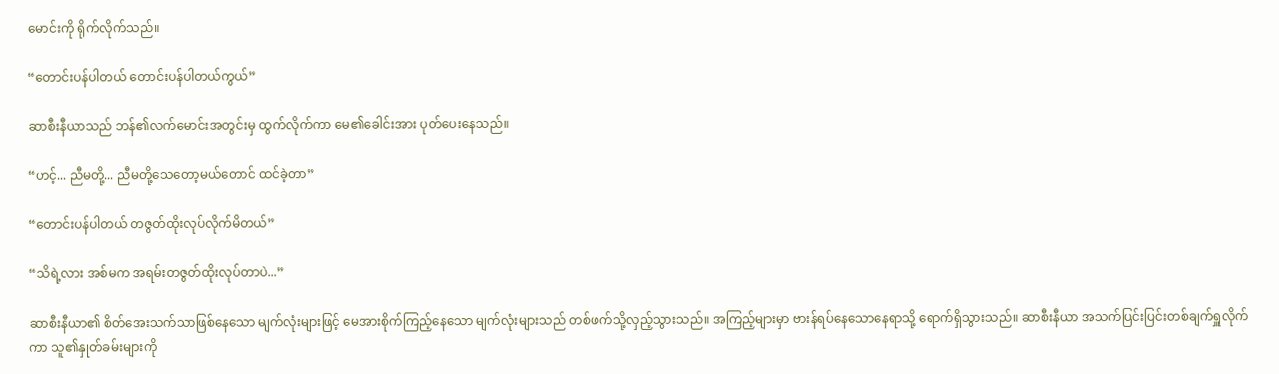မောင်းကို ရိုက်လိုက်သည်။

“တောင်းပန်ပါတယ် တောင်းပန်ပါတယ်ကွယ်”

ဆာစီးနီယာသည် ဘန်၏လက်မောင်းအတွင်းမှ ထွက်လိုက်ကာ မေ၏ခေါင်းအား ပုတ်ပေးနေသည်။

“ဟင့်... ညီမတို့... ညီမတို့သေတော့မယ်တောင် ထင်ခဲ့တာ”

“တောင်းပန်ပါတယ် တဇွတ်ထိုးလုပ်လိုက်မိတယ်”

“သိရဲ့လား အစ်မက အရမ်းတဇွတ်ထိုးလုပ်တာပဲ...”

ဆာစီးနီယာ၏ စိတ်အေးသက်သာဖြစ်နေသော မျက်လုံးများဖြင့် မေအားစိုက်ကြည့်နေသော မျက်လုံးများသည် တစ်ဖက်သို့လှည့်သွားသည်။ အကြည့်များမှာ ဗားန်ရပ်နေသောနေရာသို့ ရောက်ရှိသွားသည်။ ဆာစီးနီယာ အသက်ပြင်းပြင်းတစ်ချက်ရှူလိုက်ကာ သူ၏နှုတ်ခမ်းများကို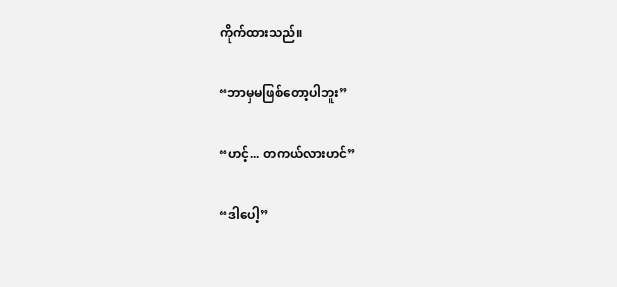ကိုက်ထားသည်။

“ဘာမှမဖြစ်တော့ပါဘူး”

“ဟင့်... တကယ်လားဟင်”

“ဒါ‌ပေါ့”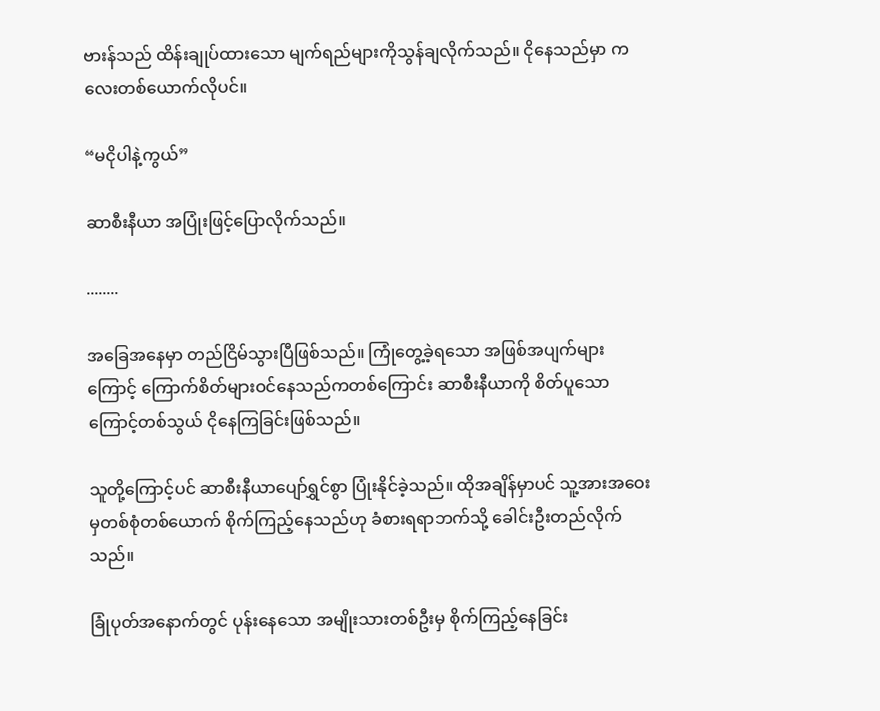ဗားန်သည် ထိန်းချုပ်ထားသော မျက်ရည်များကိုသွန်ချလိုက်သည်။ ငိုနေသည်မှာ ကလေးတစ်ယောက်လိုပင်။

“မငိုပါနဲ့ကွယ်”

ဆာစီးနီယာ အပြုံးဖြင့်ပြောလိုက်သည်။

........

အခြေအနေမှာ တည်ငြိမ်သွားပြီဖြစ်သည်။ ကြုံတွေ့ခဲ့ရသော အဖြစ်အပျက်များကြောင့် ကြောက်စိတ်များဝင်နေသည်ကတစ်ကြောင်း ဆာစီးနီယာကို စိတ်ပူသောကြောင့်တစ်သွယ် ငိုနေကြခြင်းဖြစ်သည်။

သူတို့ကြောင့်ပင် ဆာစီးနီယာပျော်ရွှင်စွာ ပြုံးနိုင်ခဲ့သည်။ ထိုအချိန်မှာပင် သူ့အားအဝေးမှတစ်စုံတစ်ယောက် စိုက်ကြည့်နေသည်ဟု ခံစားရရာဘက်သို့ ခေါင်းဦးတည်လိုက်သည်။

ခြုံပုတ်အနောက်တွင် ပုန်းနေသော အမျိုးသားတစ်ဦးမှ စိုက်ကြည့်နေခြင်း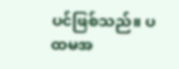ပင်ဖြစ်သည်။ ပထမအ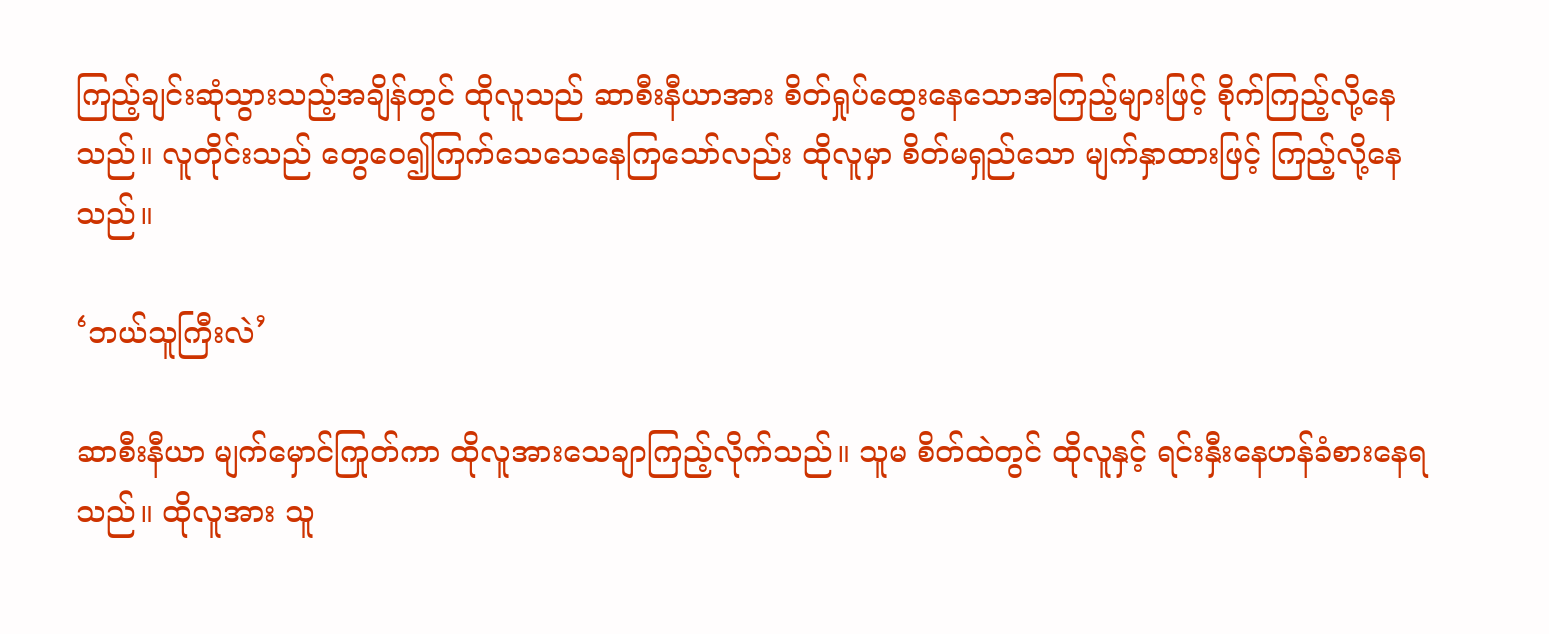ကြည့်ချင်းဆုံသွားသည့်အချိန်တွင် ထိုလူသည် ဆာစီးနီယာအား စိတ်ရှုပ်ထွေးနေသောအကြည့်များဖြင့် စိုက်ကြည့်လို့နေသည်။ လူတိုင်းသည် တွေဝေ၍ကြက်သေသေနေကြသော်လည်း ထိုလူမှာ စိတ်မရှည်သော မျက်နှာထားဖြင့် ကြည့်လို့နေသည်။

‘ဘယ်သူကြီးလဲ’

ဆာစီးနီယာ မျက်မှောင်ကြုတ်ကာ ထိုလူအားသေချာကြည့်လိုက်သည်။ သူမ စိတ်ထဲတွင် ထိုလူနှင့် ရင်းနှီးနေဟန်ခံစား‌နေရသည်။ ထိုလူအား သူ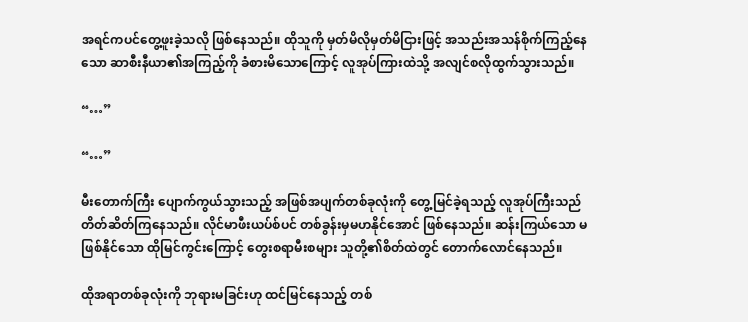အရင်ကပင်တွေ့ဖူးခဲ့သလို ဖြစ်နေသည်။ ထိုသူကို မှတ်မိလိုမှတ်မိငြားဖြင့် အသည်းအသန်စိုက်ကြည့်နေသော ဆာစီးနီယာ၏အကြည့်ကို ခံစားမိသောကြောင့် လူအုပ်ကြားထဲသို့ အလျင်စလိုထွက်သွားသည်။

“…”

“…”

မီးတောက်ကြီး ပျောက်ကွယ်သွားသည့် အဖြစ်အပျက်တစ်ခုလုံးကို ‌တွေ့မြင်ခဲ့ရသည့် လူအုပ်ကြီးသည် တိတ်ဆိတ်ကြနေသည်။ လိုင်မာဖီးယပ်စ်ပင် တစ်ခွန်းမှမဟနိုင်အောင် ဖြစ်နေသည်။ ဆန်းကြယ်သော မဖြစ်နိုင်သော ထိုမြင်ကွင်းကြောင့် တွေးစရာမီးစများ သူတို့၏စိတ်ထဲတွင် တောက်လောင်နေသည်။

ထိုအရာတစ်ခုလုံးကို ဘုရားမခြင်းဟု ထင်မြင်နေသည့် တစ်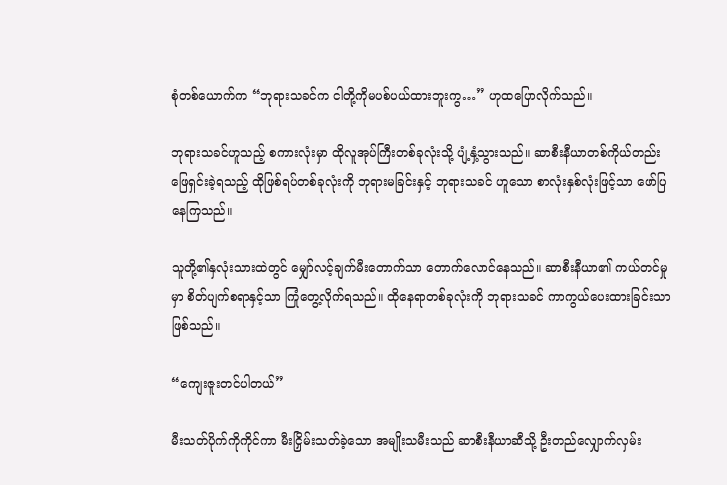စုံတစ်ယောက်က “ဘုရားသခင်က ငါတို့ကိုမပစ်ပယ်ထားဘူးကွ…” ဟုထပြောလိုက်သည်။

ဘုရားသခင်ဟူသည့် စကားလုံးမှာ ထိုလူအုပ်ကြီးတစ်ခုလုံးသို့ ပျံ့နှံ့သွားသည်။ ဆာစီးနီယာတစ်ကိုယ်တည်း ဖြေရှင်းခဲ့ရသည့် ထိုဖြစ်ရပ်တစ်ခုလုံးကို ဘုရားမခြင်းနှင့် ဘုရားသခင် ဟူသော စာလုံးနှစ်လုံးဖြင့်သာ ဖော်ပြနေကြသည်။

သူတို့၏နှလုံးသားထဲတွင် မျှော်လင့်ချက်မီးတောက်သာ တောက်လောင်နေသည်။ ဆာစီးနီယာ၏ ကယ်တင်မှုမှာ စိတ်ပျက်စရာနှင့်သာ ကြုံတွေ့လိုက်ရသည်။ ထိုနေရာတစ်ခုလုံးကို ဘုရားသခင် ကာကွယ်ပေးထားခြင်းသာဖြစ်သည်။

“ကျေးဇူးတင်ပါတယ်”

မီးသတ်ပိုက်ကိုကိုင်ကာ မီးငြှိမ်းသတ်ခဲ့သော အမျိုးသမီးသည် ဆာစီးနီယာဆီသို့ ဦးတည်လျှောက်လှမ်း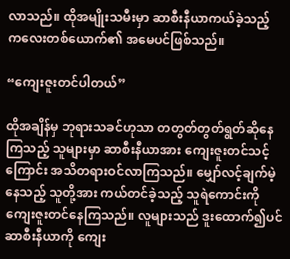လာသည်။ ထိုအမျိုးသမီးမှာ ဆာစီးနီယာကယ်ခဲ့သည့် ကလေးတစ်ယောက်၏ အမေပင်ဖြစ်သည်။

“ကျေးဇူးတင်ပါတယ်”

ထိုအချိန်မှ ဘုရားသခင်ဟုသာ တတွတ်တွတ်ရွတ်ဆိုနေကြသည့် သူများမှာ ဆာစီးနီယာအား ကျေးဇူးတင်သင့်ကြောင်း အသိတရားဝင်လာကြသည်။ မျှော်လင့်ချက်မဲ့နေသည့် သူတို့အား ကယ်တင်ခဲ့သည့် ‌သူရဲကောင်းကို ကျေးဇူးတင်နေကြသည်။ လူများသည် ဒူးထောက်၍ပင် ဆာစီးနီယာကို ကျေး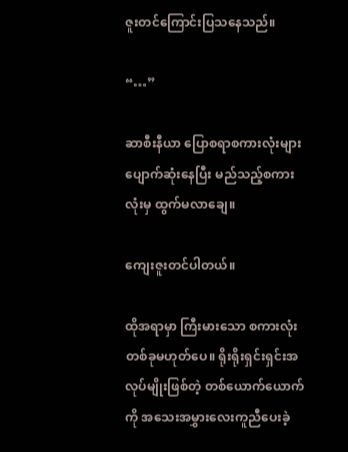ဇူးတင်ကြောင်းပြသနေသည်။

“…”

ဆာစီးနီယာ ပြောစရာစကားလုံးများ ပျောက်ဆုံးနေပြီး မည်သည့်စကားလုံးမှ ထွက်မလာချေ။

ကျေးဇူးတင်ပါတယ်။

ထိုအရာမှာ ကြီးမားသော စကားလုံးတစ်ခုမဟုတ်ပေ။ ရိုးရိုးရှင်းရှင်းအလုပ်မျိုးဖြစ်တဲ့ တစ်ယောက်ယောက်ကို အသေးအမွှားလေးကူညီပေးခဲ့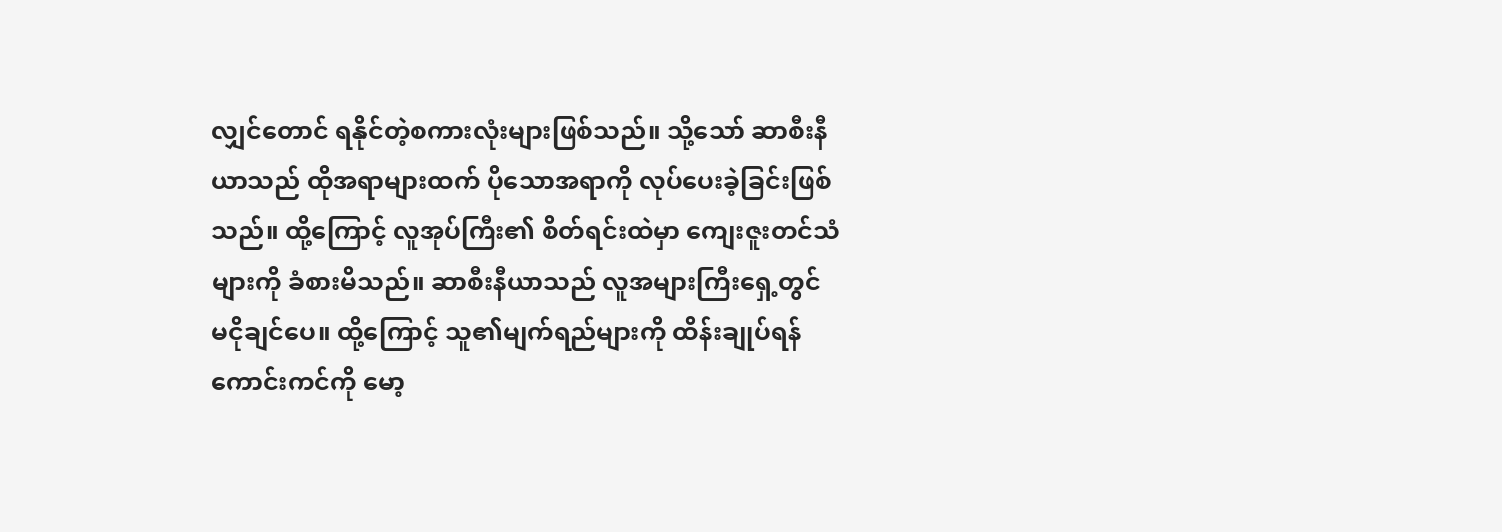လျှင်တောင် ရနိုင်တဲ့စကားလုံးများဖြစ်သည်။ သို့သော် ဆာစီးနီယာသည် ထိုအရာများထက် ပိုသောအရာကို လုပ်ပေးခဲ့ခြင်းဖြစ်သည်။ ထို့ကြောင့် လူအုပ်ကြီး၏ စိတ်ရင်းထဲမှာ ကျေးဇူးတင်သံများကို ခံစားမိသည်။ ဆာစီးနီယာသည် လူအများကြီးရှေ့တွင် မငိုချင်ပေ။ ထို့ကြောင့် သူ၏မျက်ရည်များကို ထိန်းချုပ်ရန် ကောင်းကင်ကို မော့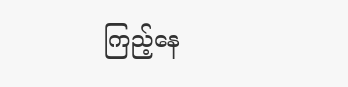ကြည့်နေ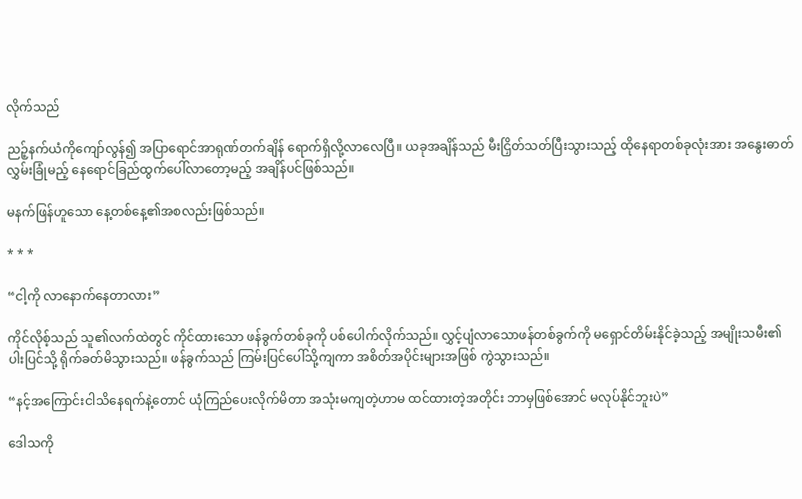လိုက်သည်

ညဉ့်နက်ယံကိုကျော်လွန်၍ အပြာရောင်အာရုဏ်တက်ချိန် ရောက်ရှိလို့လာလေပြီ။ ယခုအချိန်သည် မီးငြှိတ်သတ်ပြီးသွားသည့် ထိုနေရာတစ်ခုလုံးအား အနွေးဓာတ်လွှမ်းခြုံမည့် နေရောင်ခြည်ထွက်ပေါ်လာတော့မည့် အချိန်ပင်ဖြစ်သည်။

မနက်ဖြန်ဟူသော နေ့တစ်နေ့၏အစလည်းဖြစ်သည်။

* * *

“ငါ့ကို လာနောက်နေတာလား”

ကိုင်လိုစ့်သည် သူ၏လက်ထဲတွင် ကိုင်ထားသော ဖန်ခွက်တစ်ခုကို ပစ်ပေါက်လိုက်သည်။ လွှင့်ပျံလာသောဖန်တစ်ခွက်ကို မရှောင်‌တိမ်းနိုင်ခဲ့သည့် အမျိုးသမီး၏ပါးပြင်‌သို့ ရိုက်ခတ်မိသွားသည်။ ဖန်ခွက်သည် ကြမ်းပြင်ပေါ်သို့ကျကာ အစိတ်အပိုင်းများအဖြစ် ကွဲသွားသည်။

“နင့်အကြောင်းငါသိနေရက်နဲ့တောင် ယုံကြည်ပေးလိုက်မိတာ အသုံးမကျတဲ့ဟာမ ထင်ထားတဲ့အတိုင်း ဘာမှဖြစ်အောင် မလုပ်နိုင်ဘူးပဲ”

ဒေါသကို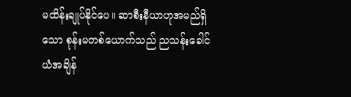မထိန်းချုပ်နိုင်ပေ။ ဆာစီးနီယာဟုအမည်ရှိသော စုန်းမတစ်ယောက်သည် ညသန်းခေါင်ယံအချိန်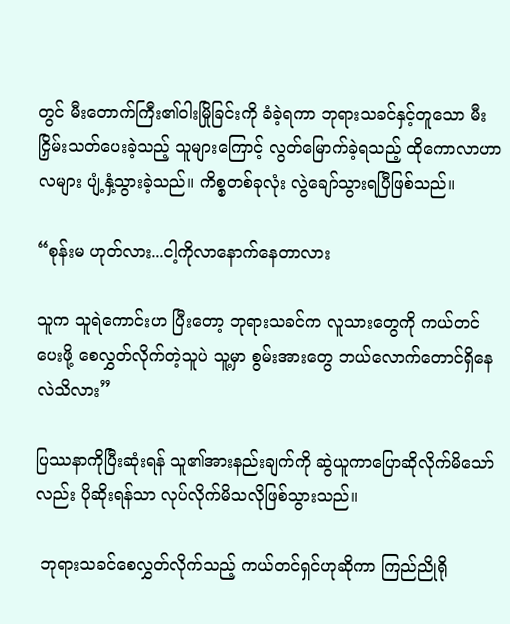တွင် မီးတောက်ကြီး၏ဝါးမြိုခြင်းကို ခံခဲ့ရကာ ဘုရားသခင်နှင့်တူသော မီးငြှိမ်းသတ်ပေးခဲ့သည့် သူများကြောင့် လွတ်မြောက်ခဲ့ရသည့် ထိုကောလာဟာလများ ပျံ့နှံ့သွားခဲ့သည်။ ကိစ္စတစ်ခုလုံး လွဲချော်သွားရပြီဖြစ်သည်။

“စုန်းမ ဟုတ်လား...ငါ့ကိုလာနောက်နေတာလား

သူက သူရဲကောင်းဟ ပြီးတော့ ဘုရားသခင်က လူသားတွေကို ကယ်တင်ပေးဖို့ စေလွှတ်လိုက်တဲ့သူပဲ သူ့မှာ စွမ်းအားတွေ ဘယ်လောက်တောင်ရှိနေလဲသိလား”

ပြဿနာကိုပြီး‌ဆုံးရန် သူ၏အားနည်းချက်ကို ဆွဲယူကာပြောဆိုလိုက်မိသော်လည်း ပိုဆိုးရန်သာ လုပ်လိုက်မိသလိုဖြစ်သွားသည်။

 ဘုရားသခင်စေလွှတ်လိုက်သည့် ကယ်တင်ရှင်ဟုဆိုကာ ကြည်ညိုရို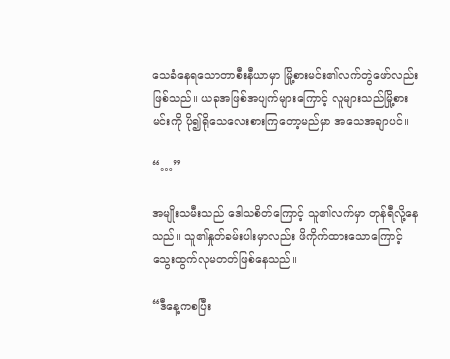သေခံနေရသောတာစီးနီယာမှာ မြို့စားမင်း၏လက်တွဲဖော်လည်းဖြစ်သည်။ ယခုအဖြစ်အပျက်များကြောင့် လူများသည်မြို့စားမင်းကို ပို၍ရိုသေလေးစားကြတော့မည်မှာ အသေအချာပင်။

“…”

အမျိုးသမီးသည် ဒေါသစိတ်ကြောင့် သူ၏လက်မှာ တုန်ရီလို့နေသည်။ သူ၏နှုတ်ခမ်းပါးမှာလည်း ဖိကိုက်ထားသောကြောင့် သွေးထွက်လုမတတ်ဖြစ်နေသည်။

“ဒီ‌နေ့က‌စပြီး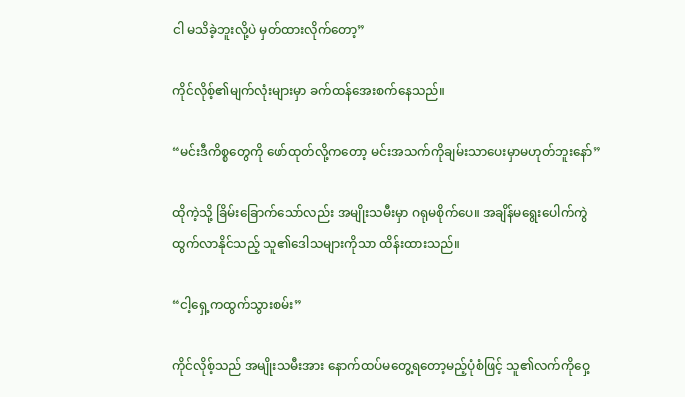ငါ မသိခဲ့ဘူးလို့ပဲ မှတ်ထားလိုက်တော့”

ကိုင်လိုစ့်၏မျက်လုံးများမှာ ခက်ထန်အေးစက်နေသည်။

“မင်းဒီကိစ္စ‌တွေကို ဖော်ထုတ်လို့ကတော့ မင်းအသက်ကိုချမ်းသာပေးမှာမဟုတ်ဘူးနော်”

ထိုကဲ့သို့ ခြိမ်းခြောက်သော်လည်း အမျိုးသမီးမှာ ဂရုမစိုက်ပေ။ အချိန်မရွေးပေါက်ကွဲထွက်လာနိုင်သည့် သူ၏ဒေါသများကိုသာ ထိန်းထားသည်။

“ငါ့‌ရှေ့ကထွက်သွားစမ်း”

ကိုင်လိုစ့်သည် အမျိုးသမီးအား နောက်ထပ်မတွေ့ရတော့မည့်ပုံစံဖြင့် သူ၏လက်ကိုဝှေ့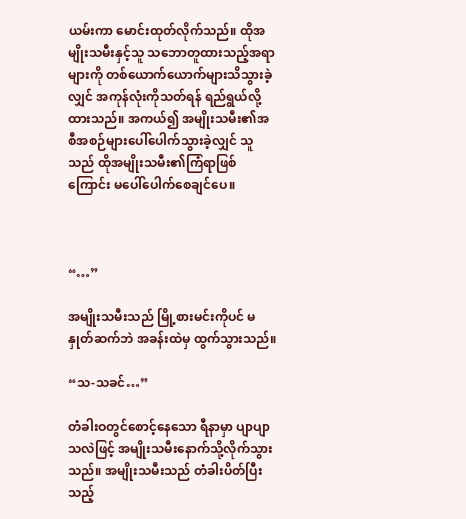ယမ်းကာ မောင်းထုတ်လိုက်သည်။ ထိုအမျိုးသမီးနှင့်သူ သဘောတူထားသည့်အရာများကို တစ်ယောက်ယောက်များသိသွားခဲ့လျှင် အကုန်လုံးကိုသတ်ရန် ရည်ရွယ်လို့ထားသည်။ အကယ်၍ အမျိုးသမီး၏အစီအစဉ်များပေါ်ပေါက်သွားခဲ့လျှင် သူသည် ထိုအမျိုးသမီး၏ကြံရာဖြစ်ကြောင်း မပေါ်ပေါက်စေချင်ပေ။



“…”

အမျိုးသမီးသည် မြို့စားမင်းကိုပင် မနှုတ်ဆက်ဘဲ အခန်းထဲမှ ထွက်သွားသည်။

“သ-သခင်…”

တံခါးဝတွင်စောင့်နေသော ရီနာမှာ ပျာပျာသလဲဖြင့် အမျိုးသမီးနောက်သို့လိုက်သွားသည်။ အမျိုးသမီးသည် တံခါးပိတ်ပြီးသည့်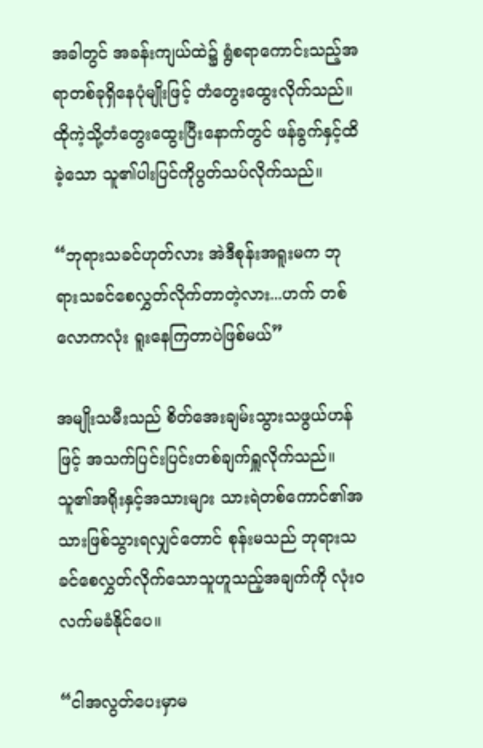အခါတွင် အခန်းကျယ်ထဲ၌ ရွံစရာကောင်းသည့်အရာတစ်ခုရှိနေပုံမျိုးဖြင့် ‌တံတွေးထွေးလိုက်သည်။ ထိုကဲ့သို့တံတွေးထွေးပြီးနောက်တွင် ဖန်ခွက်နှင့်ထိခဲ့သော သူ၏ပါးပြင်ကိုပွတ်သပ်လိုက်သည်။

“ဘုရားသခင်ဟုတ်လား အဲဒီစုန်းအရူးမက ဘုရားသခင်စေလွှတ်လိုက်တာတဲ့လား...ဟက် တစ်လောကလုံး ရူးနေကြတာပဲဖြစ်မယ်”

အမျိုးသမီးသည် စိတ်အေးချမ်းသွားသဖွယ်ဟန်ဖြင့် အသက်ပြင်းပြင်းတစ်ချက်ရှူလိုက်သည်။ သူ၏အရိုးနှင့်အသားများ သားရဲတစ်ကောင်၏အသားဖြစ်သွားရလျှင်တောင် စုန်းမသည် ဘုရားသခင်စေလွှတ်လိုက်သောသူဟူသည့်အချက်ကို လုံးဝလက်မခံနိုင်ပေ။

“ငါအလွတ်‌ပေးမှာမ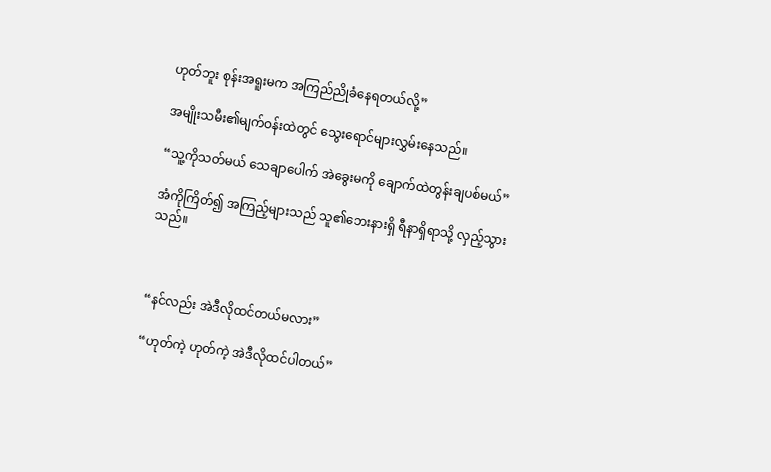ဟုတ်ဘူး စုန်းအရူးမက အကြည်ညိုခံနေရတယ်လို့”

အမျိုးသမီး၏မျက်ဝန်းထဲတွင် သွေးရောင်များလွှမ်းနေသည်။

“သူ့ကိုသတ်မယ် သေချာပေါက် အဲခွေးမကို ချောက်ထဲတွန်းချပစ်မယ်”

အံကိုကြိတ်၍ အကြည့်များသည် သူ၏ဘေးနားရှိ ရီနာရှိရာသို့ လှည့်သွားသည်။



“နင်လည်း အဲဒီလိုထင်တယ်မလား”

“ဟုတ်ကဲ့ ဟုတ်ကဲ့ အဲဒီလိုထင်ပါတယ်”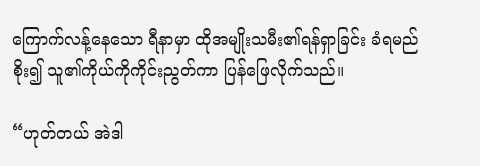ကြောက်လန့်နေသော ရီနာမှာ ထိုအမျိုးသမီး၏ရန်ရှာခြင်း ခံရမည်စိုး၍ သူ၏ကိုယ်ကိုကိုင်းညွတ်ကာ ပြန်ဖြေလိုက်သည်။

“ဟုတ်တယ် အဲဒါ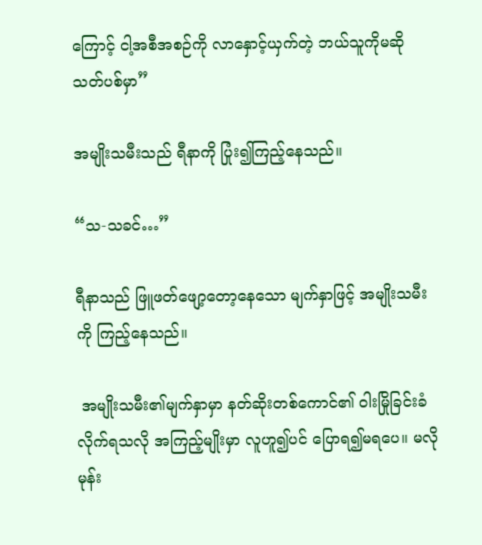ကြောင့် ငါ့အစီအစဉ်ကို လာနှောင့်ယှက်တဲ့ ဘယ်သူကိုမဆို သတ်ပစ်မှာ”

အမျိုးသမီးသည် ရီနာကို ပြုံး၍ကြည့်နေသည်။

“သ-သခင်…”

ရီနာသည် ဖြူဖတ်ဖျော့တော့နေသော မျက်နှာဖြင့် အမျိုးသမီးကို ကြည့်နေသည်။

 အမျိုးသမီး၏မျက်နှာမှာ နတ်ဆိုးတစ်ကောင်၏ ဝါးမြိုခြင်းခံလိုက်ရသလို အကြည့်မျိုးမှာ လူဟူ၍ပင် ပြောရ၍မရပေ။ မလိုမုန်း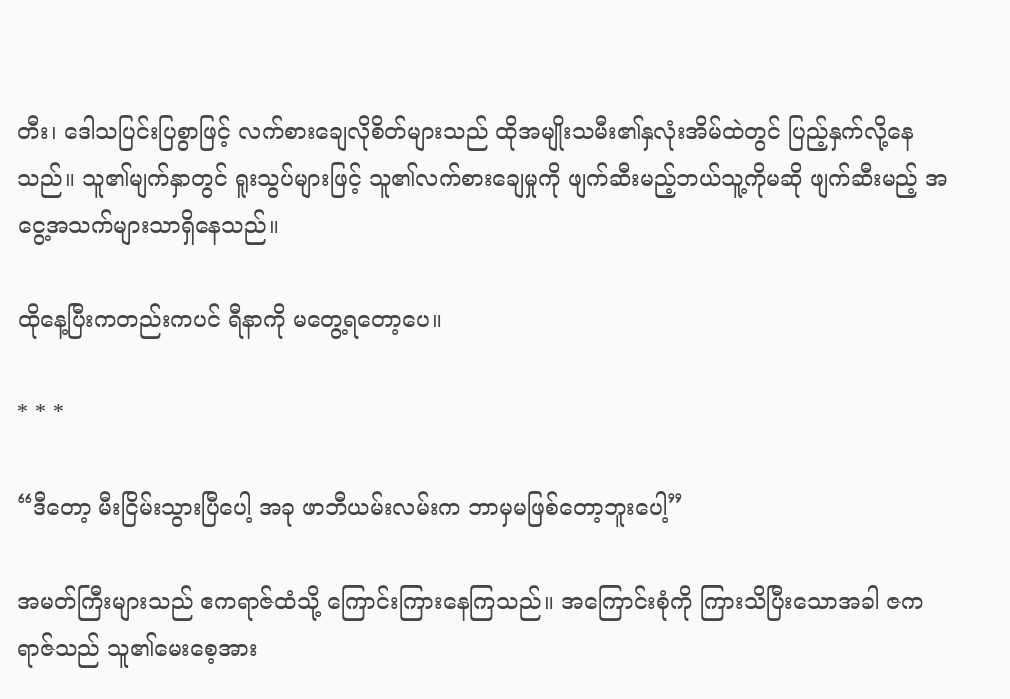တီး၊ ဒေါသပြင်းပြစွာဖြင့် လက်စားချေလိုစိတ်များသည် ထိုအမျိုးသမီး၏နှလုံးအိမ်ထဲတွင် ပြည့်နှက်လို့နေသည်။ သူ၏မျက်နှာတွင် ရူးသွပ်များဖြင့် သူ၏လက်စားချေမှုကို ဖျက်ဆီးမည့်ဘယ်သူ့ကိုမဆို ဖျက်ဆီးမည့် အငွေ့အသက်များသာရှိနေသည်။

ထိုနေ့ပြီးကတည်းကပင် ရီနာကို မတွေ့ရတော့ပေ။

* * *

“ဒီတော့ မီးငြိမ်းသွားပြီပေါ့ အခု ဖာဘီယမ်းလမ်းက ဘာမှမဖြစ်တော့ဘူးပေါ့”

အမတ်ကြီးများသည် ဧကရာဇ်ထံသို့ ကြောင်းကြားနေကြသည်။ အကြောင်းစုံကို ကြားသိပြီးသောအခါ ဇကရာဇ်သည် သူ၏မေးစေ့အား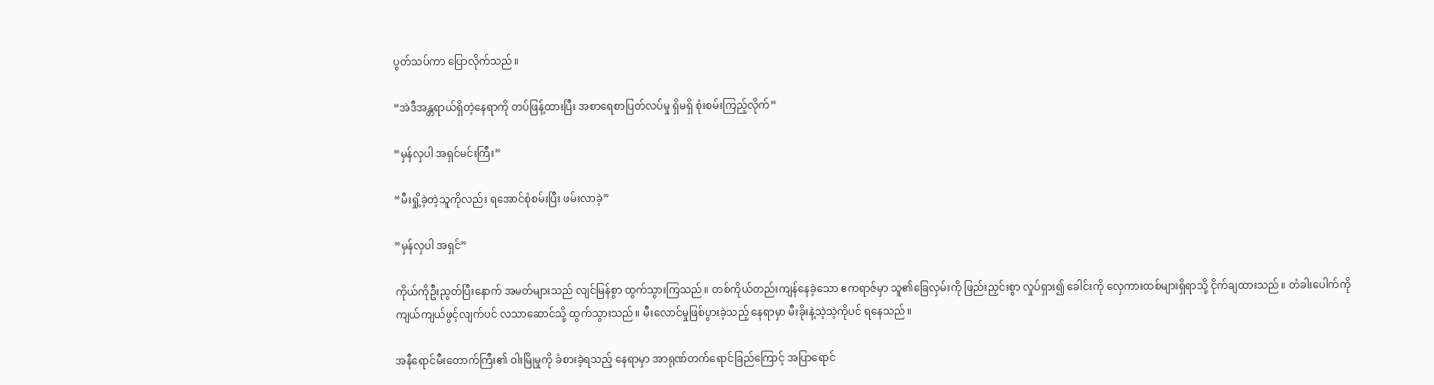ပွတ်သပ်ကာ ပြောလိုက်သည်။

“အဲဒီအန္တရာယ်ရှိတဲ့‌နေရာကို တပ်ဖြန့်ထားပြီး အစာရေစာပြတ်လပ်မှု ရှိမရှိ ‌စုံးစမ်းကြည့်လိုက်”

“မှန်လှပါ အရှင်မင်းကြီး”

“မီးရှို့ခဲ့တဲ့သူကိုလည်း ရအောင်စုံစမ်းပြီး ဖမ်းလာခဲ့”

“မှန်လှပါ အရှင်”

ကိုယ်ကိုဦးညွတ်ပြီး‌နောက် အမတ်များသည် လျင်မြန်စွာ ထွက်သွားကြသည်။ တစ်ကိုယ်တည်းကျန်နေခဲ့သော ဧကရာဇ်မှာ သူ၏ခြေလှမ်းကို ဖြည်းညှင်းစွာ လှုပ်ရှား၍ ခေါင်းကို လှေကားထစ်များရှိရာသို့ ငိုက်ချထားသည်။ တံခါးပေါက်ကို ကျယ်ကျယ်ဖွင့်လျက်ပင် လသာဆောင်သို့ ထွက်သွားသည်။ မီးလောင်မှုဖြစ်ပွားခဲ့သည့် နေရာမှာ ‌မီးခိုးနဲ့သဲ့သဲ့ကိုပင် ရနေသည်။

အနီရောင်မီးတောက်ကြီး၏ ဝါးမြိုမှုကို ခံစားခဲ့ရသည့် နေရာမှာ ‌အာရုဏ်တက်ရောင်ခြည်ကြောင့် အပြာရောင်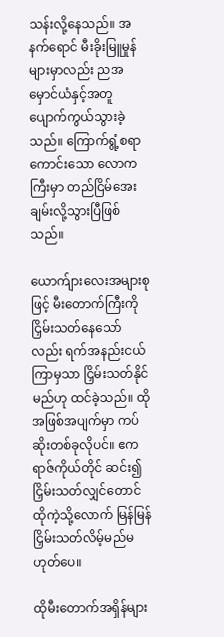သန်းလို့နေသည်။ အနက်ရောင် မီးခိုးမြူမှုန်များမှာလည်း ညအမှောင်ယံနှင့်အတူ ပျောက်ကွယ်သွားခဲ့သည်။ ကြောက်ရွံ့စရာကောင်းသော လောကကြီးမှာ တည်ငြိမ်အေးချမ်းလို့သွားပြီဖြစ်သည်။

ယောက်ျားလေးအများစုဖြင့် ‌မီးတောက်ကြီးကို ငြှိမ်းသတ်နေသော်လည်း ရက်အနည်းငယ်ကြာမှသာ ငြှိမ်းသတ်နိုင်မည်ဟု ထင်ခဲ့သည်။ ထိုအဖြစ်အပျက်မှာ ကပ်ဆိုးတစ်ခုလိုပင်။ ဧကရာဇ်ကိုယ်တိုင် ဆင်း၍ငြှိမ်းသတ်လျှင်တောင် ထိုကဲ့သို့လောက် မြန်မြန်ငြှိမ်းသတ်လိမ့်မည်မဟုတ်ပေ။

ထိုမီးတောက်အရှိန်များ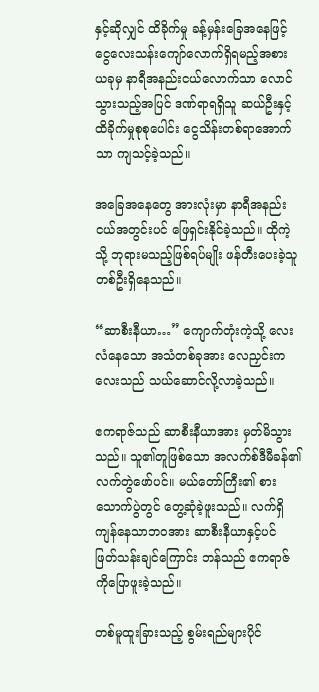နှင့်ဆိုလျှင် ထိခိုက်မှု ခန့်မှန်းခြေအနေဖြင့် ငွေလေးသန်းကျော်လောက်ရှိရမည့်အစား ယခုမှ နာရီအနည်းငယ်လောက်သာ လောင်သွားသည့်အပြင် ဒဏ်ရာရရှိသူ ဆယ်ဦးနှင့် ထိခိုက်မှုစုစုပေါင်း ငွေသိန်း‌တစ်ရာအောက်သာ ကျသင့်ခဲ့သည်။

အခြေအနေတွေ အားလုံးမှာ နာရီအနည်းငယ်အတွင်းပင် ဖြေရှင်းနိုင်ခဲ့သည်။ ထိုကဲ့သို့ ဘုရားမသည့်ဖြစ်ရပ်မျိုး ဖန်တီးပေးခဲ့သူ တစ်ဦးရှိနေသည်။

“ဆာစီးနီယာ…” ကျောက်တုံးကဲ့သို့ လေးလံနေသော အသံတစ်ခုအား လေညှင်းကလေးသည် သယ်ဆောင်လို့လာခဲ့သည်။

ဧကရာဇ်သည် ဆာစီးနီယာအား မှတ်မိသွားသည်။ သူ၏တူဖြစ်သော အလက်စ်ဒီမီခန်၏ လက်တွဲဖော်ပင်။ မယ်တော်ကြီး၏ စားသောက်ပွဲတွင် ‌တွေ့ဆုံခဲ့ဖူးသည်။ လက်ရှိကျန်နေသာဘဝအား ဆာစီးနီယာနှင့်ပင် ဖြတ်သန်းချင်ကြောင်း ဘန်သည် ဧကရာဇ်ကိုပြောဖူးခဲ့သည်။

တစ်မူထူးခြားသည့် စွမ်းရည်များပိုင်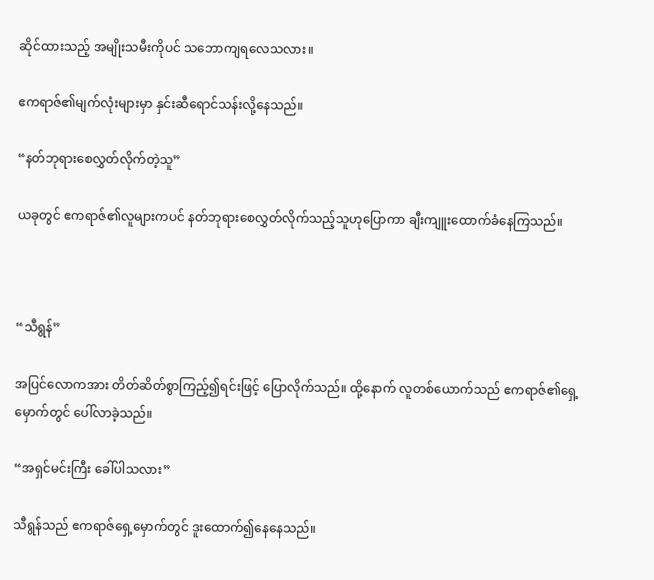ဆိုင်ထားသည့် အမျိုးသမီးကိုပင် သဘောကျရလေသလား။

ဧကရာဇ်၏မျက်လုံးများမှာ နှင်းဆီရောင်သန်းလို့နေသည်။

“နတ်ဘုရားစေလွှတ်လိုက်တဲ့သူ”

ယခုတွင် ဧကရာဇ်၏လူများကပင် နတ်ဘုရားစေလွှတ်လိုက်သည့်သူဟုပြောကာ ချီးကျူးထောက်ခံနေကြသည်။



“သီရွန်”

အပြင်လောကအား တိတ်ဆိတ်စွာကြည့်၍ရင်းဖြင့် ပြောလိုက်သည်။ ထို့နောက် လူတစ်‌ယောက်သည် ဧကရာဇ်၏ရှေ့မှောက်တွင် ပေါ်လာခဲ့သည်။

“အရှင်မင်းကြီး ခေါ်ပါသလား”

သီရွန်သည် ဧကရာဇ်ရှေ့မှောက်တွင် ဒူးထောက်၍နေနေသည်။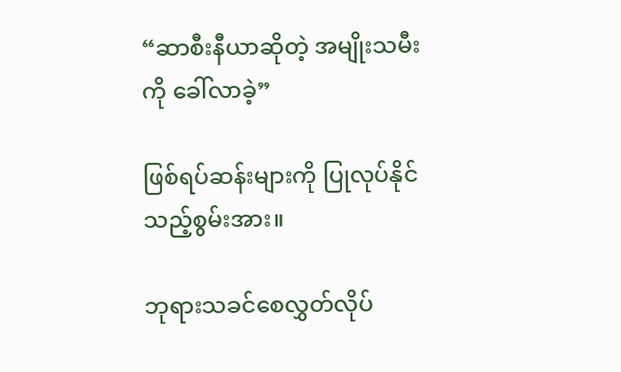“ဆာစီးနီယာဆိုတဲ့ အမျိုးသမီးကို ခေါ်လာခဲ့”

ဖြစ်ရပ်ဆန်းများကို ပြုလုပ်နိုင်သည့်စွမ်းအား။

ဘုရားသခင်စေလွှတ်လိုပ်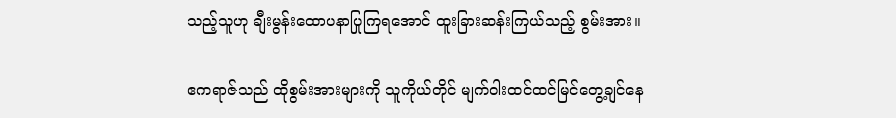သည့်သူဟု ချီးမွန်းထောပနာပြုကြရအောင် ထူးခြားဆန်းကြယ်သည့် စွမ်းအား။

ဧကရာဇ်သည် ထိုစွမ်းအားများကို သူကိုယ်တိုင် မျက်ဝါးထင်ထင်မြင်တွေ့ချင်နေ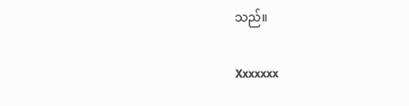သည်။

Xxxxxxx